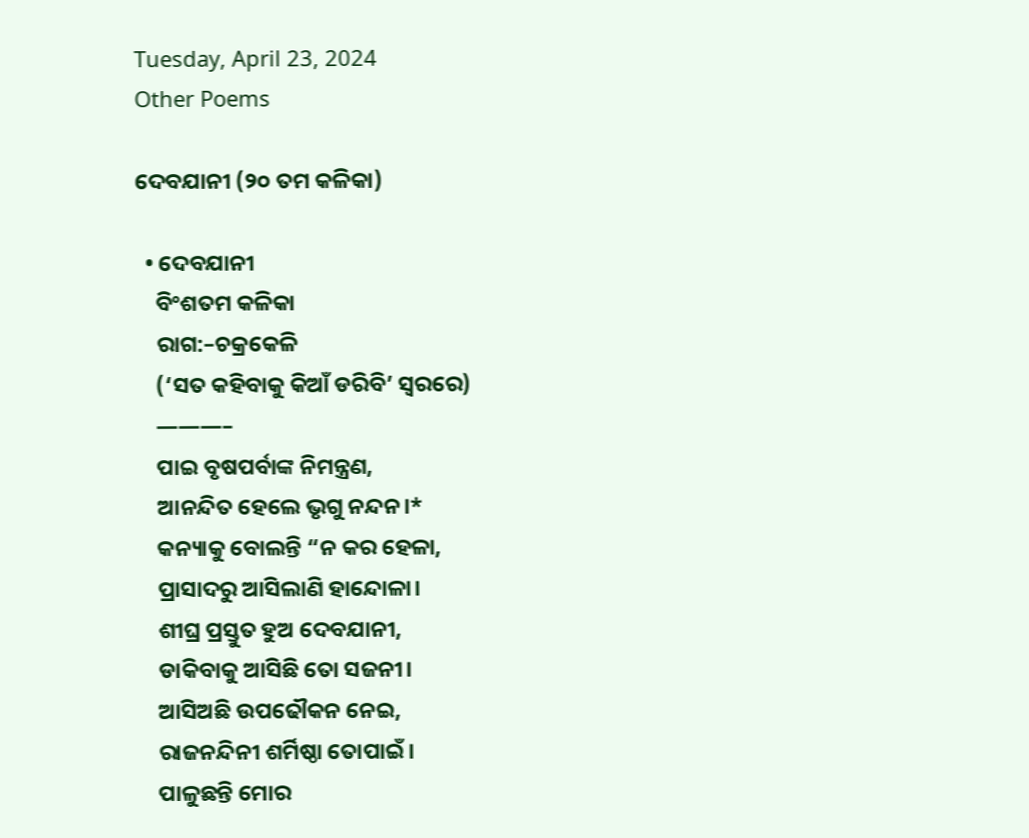Tuesday, April 23, 2024
Other Poems

ଦେବଯାନୀ (୨୦ ତମ କଳିକା)

  • ଦେବଯାନୀ
    ବିଂଶତମ କଳିକା
    ରାଗ:–ଚକ୍ରକେଳି
    (‘ସତ କହିବାକୁ କିଆଁ ଡରିବି’ ସ୍ୱରରେ)
    ———–
    ପାଇ ବୃଷପର୍ବାଙ୍କ ନିମନ୍ତ୍ରଣ,
    ଆନନ୍ଦିତ ହେଲେ ଭୃଗୁ ନନ୍ଦନ।*
    କନ୍ୟାକୁ ବୋଲନ୍ତି “ନ କର ହେଳା,
    ପ୍ରାସାଦରୁ ଆସିଲାଣି ହାନ୍ଦୋଳା।
    ଶୀଘ୍ର ପ୍ରସ୍ତୁତ ହୁଅ ଦେବଯାନୀ,
    ଡାକିବାକୁ ଆସିଛି ତୋ ସଜନୀ।
    ଆସିଅଛି ଉପଢୌକନ ନେଇ,
    ରାଜନନ୍ଦିନୀ ଶର୍ମିଷ୍ଠା ତୋପାଇଁ।
    ପାଳୁଛନ୍ତି ମୋର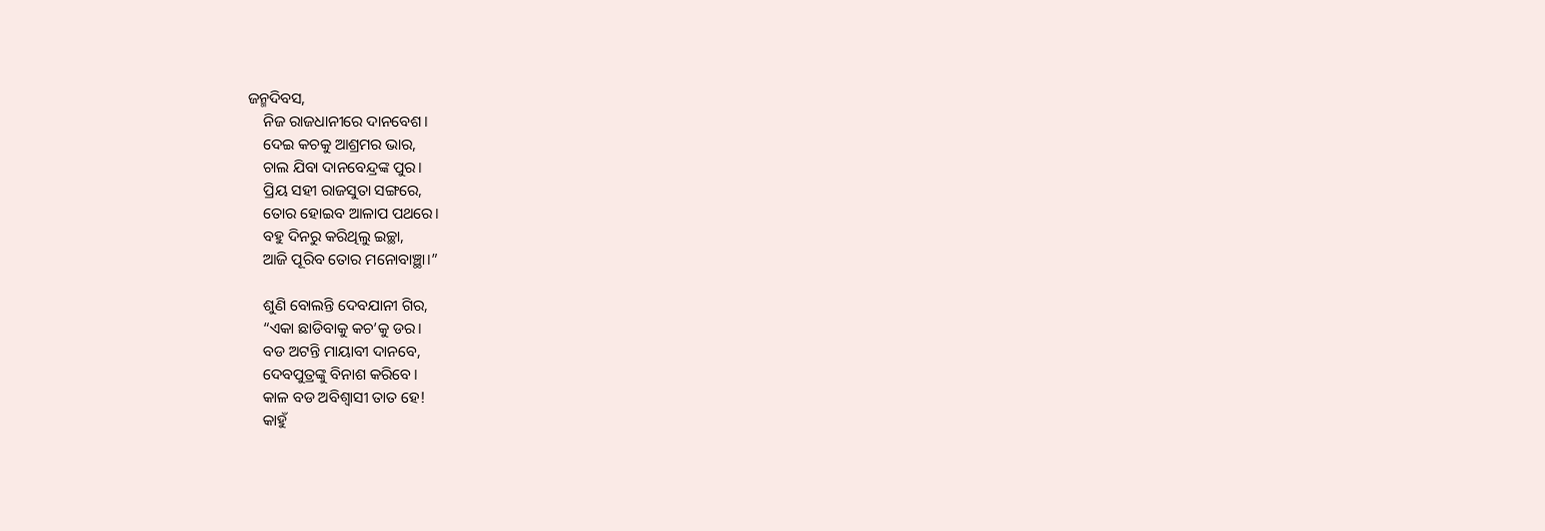ଜନ୍ମଦିବସ,
    ନିଜ ରାଜଧାନୀରେ ଦାନବେଶ।
    ଦେଇ କଚକୁ ଆଶ୍ରମର ଭାର,
    ଚାଲ ଯିବା ଦାନବେନ୍ଦ୍ରଙ୍କ ପୁର।
    ପ୍ରିୟ ସହୀ ରାଜସୁତା ସଙ୍ଗରେ,
    ତୋର ହୋଇବ ଆଳାପ ପଥରେ।
    ବହୁ ଦିନରୁ କରିଥିଲୁ ଇଚ୍ଛା,
    ଆଜି ପୂରିବ ତୋର ମନୋବାଞ୍ଛା।”

    ଶୁଣି ବୋଲନ୍ତି ଦେବଯାନୀ ଗିର,
    “ଏକା ଛାଡିବାକୁ କଚ’କୁ ଡର।
    ବଡ ଅଟନ୍ତି ମାୟାବୀ ଦାନବେ,
    ଦେବପୁତ୍ରଙ୍କୁ ବିନାଶ କରିବେ।
    କାଳ ବଡ ଅବିଶ୍ୱାସୀ ତାତ ହେ!
    କାହୁଁ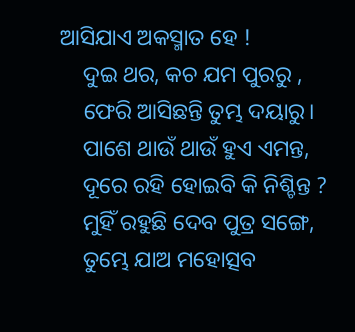ଆସିଯାଏ ଅକସ୍ମାତ ହେ !
    ଦୁଇ ଥର, କଚ ଯମ ପୁରରୁ ,
    ଫେରି ଆସିଛନ୍ତି ତୁମ୍ଭ ଦୟାରୁ।
    ପାଶେ ଥାଉଁ ଥାଉଁ ହୁଏ ଏମନ୍ତ,
    ଦୂରେ ରହି ହୋଇବି କି ନିଶ୍ଚିନ୍ତ ?
    ମୁହିଁ ରହୁଛି ଦେବ ପୁତ୍ର ସଙ୍ଗେ,
    ତୁମ୍ଭେ ଯାଅ ମହୋତ୍ସବ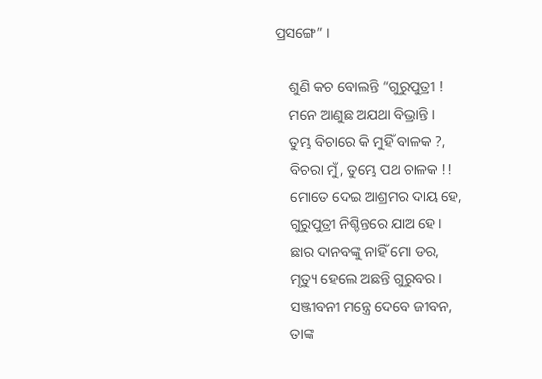ପ୍ରସଙ୍ଗେ” ।

    ଶୁଣି କଚ ବୋଲନ୍ତି “ଗୁରୁପୁତ୍ରୀ !
    ମନେ ଆଣୁଛ ଅଯଥା ବିଭ୍ରାନ୍ତି ।
    ତୁମ୍ଭ ବିଚାରେ କି ମୁହିଁ ବାଳକ ?,
    ବିଚରା ମୁଁ, ତୁମ୍ଭେ ପଥ ଚାଳକ !!
    ମୋତେ ଦେଇ ଆଶ୍ରମର ଦାୟ ହେ,
    ଗୁରୁପୁତ୍ରୀ ନିଶ୍ଚିନ୍ତରେ ଯାଅ ହେ।
    ଛାର ଦାନବଙ୍କୁ ନାହିଁ ମୋ ଡର,
    ମୃତ୍ୟୁ ହେଲେ ଅଛନ୍ତି ଗୁରୁବର।
    ସଞ୍ଜୀବନୀ ମନ୍ତ୍ରେ ଦେବେ ଜୀବନ,
    ତାଙ୍କ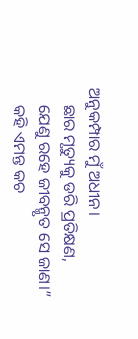ଅନୁକମ୍ପାର ମୁଁ ଅଧୀନ।
    ଛାର ମୃତ୍ୟୁକୁ ଡରି ପ୍ରତିକ୍ଷଣ,
    ଯେଣୁ ରହେ ଜୀବନ୍ମୃତ ସେ ଜାଣ।”
    କହି ଏମନ୍ତ କଚ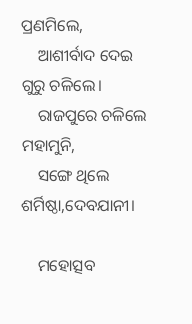ପ୍ରଣମିଲେ,
    ଆଶୀର୍ବାଦ ଦେଇ ଗୁରୁ ଚଳିଲେ।
    ରାଜପୁରେ ଚଳିଲେ ମହାମୁନି,
    ସଙ୍ଗେ ଥିଲେ ଶର୍ମିଷ୍ଠା,ଦେବଯାନୀ।

    ମହୋତ୍ସବ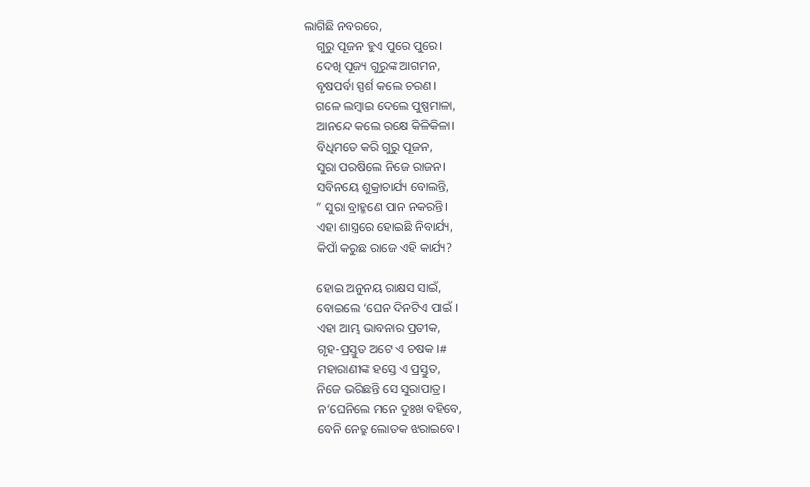ଲାଗିଛି ନବରରେ,
    ଗୁରୁ ପୂଜନ ହୁଏ ପୁରେ ପୁରେ।
    ଦେଖି ପୂଜ୍ୟ ଗୁରୁଙ୍କ ଆଗମନ,
    ବୃଷପର୍ବା ସ୍ପର୍ଶ କଲେ ଚରଣ।
    ଗଳେ ଲମ୍ବାଇ ଦେଲେ ପୁଷ୍ପମାଳା,
    ଆନନ୍ଦେ କଲେ ରକ୍ଷେ କିଳିକିଳା।
    ବିଧିମତେ କରି ଗୁରୁ ପୂଜନ,
    ସୁରା ପରଷିଲେ ନିଜେ ରାଜନ।
    ସବିନୟେ ଶୁକ୍ରାଚାର୍ଯ୍ୟ ବୋଲନ୍ତି,
    ” ସୁରା ବ୍ରାହ୍ମଣେ ପାନ ନକରନ୍ତି।
    ଏହା ଶାସ୍ତ୍ରରେ ହୋଇଛି ନିବାର୍ଯ୍ୟ,
    କିପାଁ କରୁଛ ରାଜେ ଏହି କାର୍ଯ୍ୟ?

    ହୋଇ ଅନୁନୟ ରାକ୍ଷସ ସାଇଁ,
    ବୋଇଲେ ‘ଘେନ ଦିନଟିଏ ପାଇଁ ।
    ଏହା ଆମ୍ଭ ଭାବନାର ପ୍ରତୀକ,
    ଗୃହ-ପ୍ରସ୍ତୁତ ଅଟେ ଏ ଚଷକ ।#
    ମହାରାଣୀଙ୍କ ହସ୍ତେ ଏ ପ୍ରସ୍ତୁତ,
    ନିଜେ ଭରିଛନ୍ତି ସେ ସୁରାପାତ୍ର।
    ନ’ଘେନିଲେ ମନେ ଦୁଃଖ ବହିବେ,
    ବେନି ନେତ୍ରୁ ଲୋତକ ଝରାଇବେ।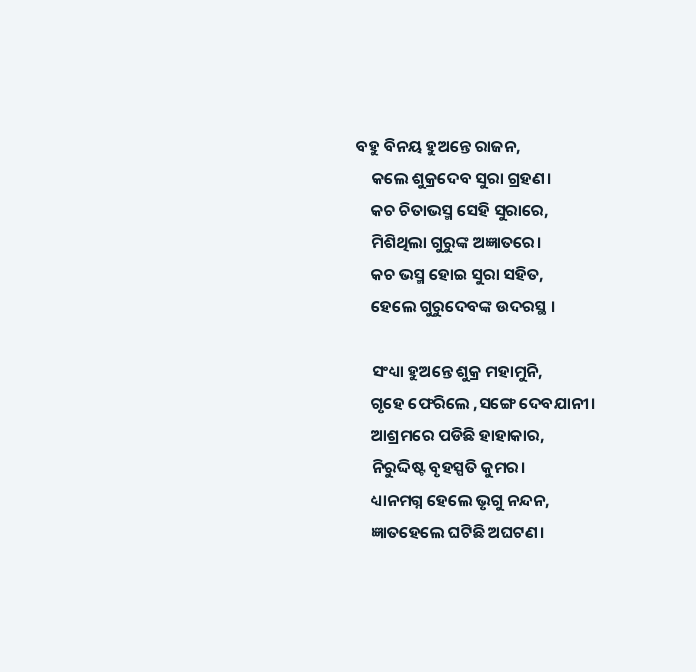ବହୁ ବିନୟ ହୁଅନ୍ତେ ରାଜନ,
    କଲେ ଶୁକ୍ରଦେବ ସୁରା ଗ୍ରହଣ।
    କଚ ଚିତାଭସ୍ମ ସେହି ସୁରାରେ,
    ମିଶିଥିଲା ଗୁରୁଙ୍କ ଅଜ୍ଞାତରେ।
    କଚ ଭସ୍ମ ହୋଇ ସୁରା ସହିତ,
    ହେଲେ ଗୁରୁଦେବଙ୍କ ଉଦରସ୍ଥ ।

    ସଂଧ୍ୟା ହୁଅନ୍ତେ ଶୁକ୍ର ମହାମୁନି,
    ଗୃହେ ଫେରିଲେ ,ସଙ୍ଗେ ଦେବଯାନୀ।
    ଆଶ୍ରମରେ ପଡିଛି ହାହାକାର,
    ନିରୁଦ୍ଦିଷ୍ଟ ବୃହସ୍ପତି କୁମର।
    ଧ୍ୟାନମଗ୍ନ ହେଲେ ଭୃଗୁ ନନ୍ଦନ,
    ଜ୍ଞାତହେଲେ ଘଟିଛି ଅଘଟଣ।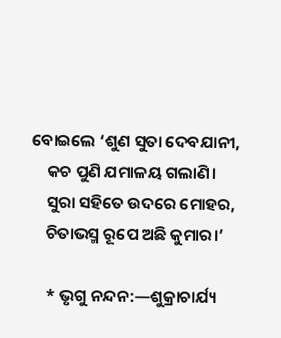ବୋଇଲେ ‘ଶୁଣ ସୁତା ଦେବଯାନୀ,
    କଚ ପୁଣି ଯମାଳୟ ଗଲାଣି।
    ସୁରା ସହିତେ ଉଦରେ ମୋହର,
    ଚିତାଭସ୍ମ ରୂପେ ଅଛି କୁମାର।’

    * ଭୃଗୁ ନନ୍ଦନ:—ଶୁକ୍ରାଚାର୍ଯ୍ୟ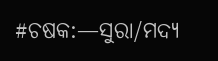#ଚଷକ:—ସୁରା/ମଦ୍ୟ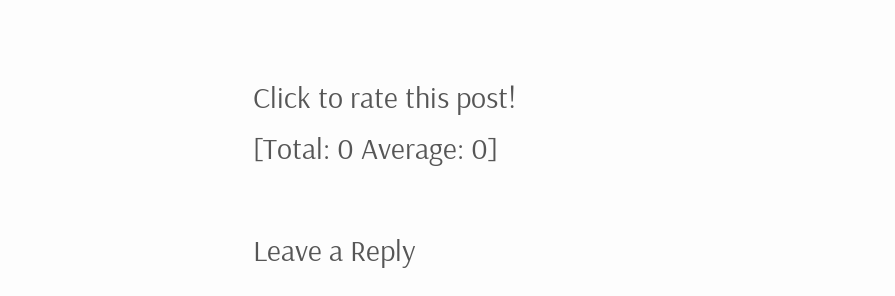Click to rate this post!
[Total: 0 Average: 0]

Leave a Reply